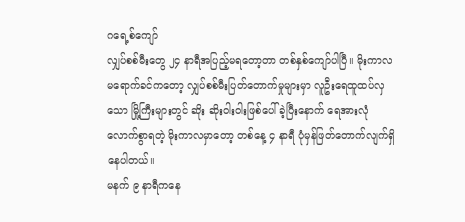ဂရေ့စ်ကျော်
လျှပ်စစ်မီးတွေ ၂၄ နာရီအပြည့်မရတော့တာ တစ်နှစ်ကျော်ပါပြီ။ မိုးကာလမရောက်ခင်ကတော့ လျှပ်စစ်မီးပြတ်တောက်မှုများမှာ လူဦးရေထူထပ်လှသော မြို့ကြီးများတွင် ဆိုး ဆိုးဝါးဝါးဖြစ်ပေါ်ခဲ့ပြီးနောက် ရေအားလုံလောက်စွာရတဲ့ မိုးကာလမှာတော့ တစ်နေ့ ၄ နာရီ ပုံမှန်ဖြတ်တောက်လျက်ရှိနေပါတယ်။
မနက် ၉ နာရီကနေ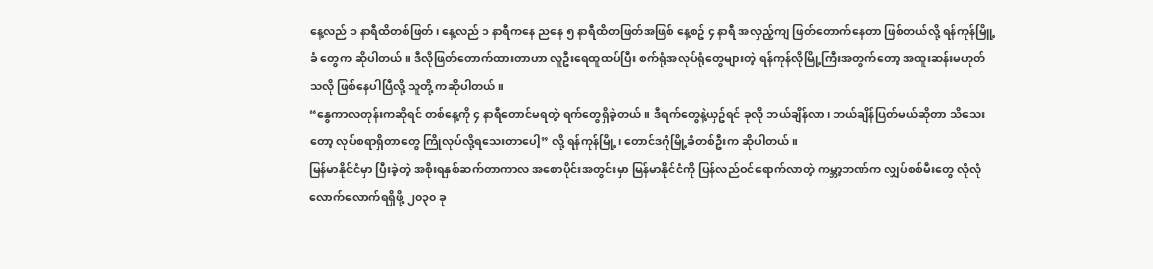နေ့လည် ၁ နာရီထိတစ်ဖြတ်၊ နေ့လည် ၁ နာရီကနေ ညနေ ၅ နာရီထိတဖြတ်အဖြစ် နေ့စဥ် ၄ နာရီ အလှည့်ကျ ဖြတ်တောက်နေတာ ဖြစ်တယ်လို့ ရန်ကုန်မြိူ့ခံ တွေက ဆိုပါတယ်။ ဒီလိုဖြတ်တောက်ထားတာဟာ လူဦးရေထူထပ်ပြီး စက်ရုံအလုပ်ရုံတွေများတဲ့ ရန်ကုန်လိုမြို့ကြီးအတွက်တော့ အထူးဆန်းမဟုတ်သလို ဖြစ်နေပါပြီလို့ သူတို့ ကဆိုပါတယ်။
“နွေကာလတုန်းကဆိုရင် တစ်နေ့ကို ၄ နာရီတောင်မရတဲ့ ရက်တွေရှိခဲ့တယ်။ ဒီရက်တွေနဲ့ယှဥ်ရင် ခုလို ဘယ်ချိန်လာ၊ ဘယ်ချိန်ပြတ်မယ်ဆိုတာ သိသေးတော့ လုပ်စရာရှိတာတွေ ကြိုလုပ်လို့ရသေးတာပေါ့” လို့ ရန်ကုန်မြို့၊ တောင်ဒဂုံမြို့ခံတစ်ဦးက ဆိုပါတယ်။
မြန်မာနိုင်ငံမှာ ပြီးခဲ့တဲ့ အစိုးရနှစ်ဆက်တာကာလ အစောပိုင်းအတွင်းမှာ မြန်မာနိုင်ငံကို ပြန်လည်ဝင်ရောက်လာတဲ့ ကမ္ဘာ့ဘဏ်က လျှပ်စစ်မီးတွေ လုံလုံလောက်လောက်ရရှိဖို့ ၂၀၃၀ ခု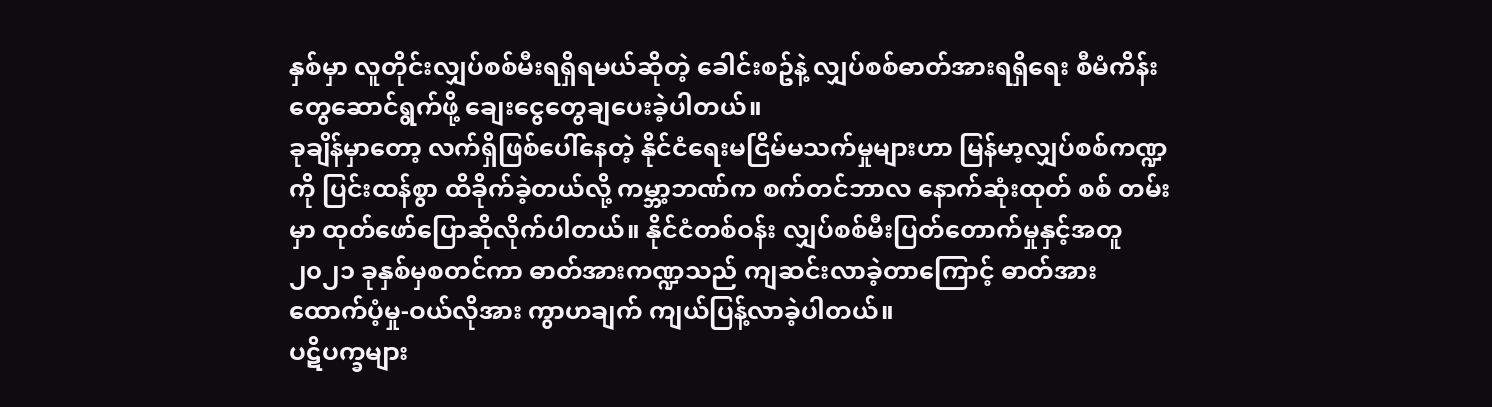နှစ်မှာ လူတိုင်းလျှပ်စစ်မီးရရှိရမယ်ဆိုတဲ့ ခေါင်းစဥ်နဲ့ လျှပ်စစ်ဓာတ်အားရရှိရေး စီမံကိန်းတွေဆောင်ရွက်ဖို့ ချေးငွေတွေချပေးခဲ့ပါတယ်။
ခုချိန်မှာတော့ လက်ရှိဖြစ်ပေါ်နေတဲ့ နိုင်ငံရေးမငြိမ်မသက်မှုများဟာ မြန်မာ့လျှပ်စစ်ကဏ္ဍကို ပြင်းထန်စွာ ထိခိုက်ခဲ့တယ်လို့ ကမ္ဘာ့ဘဏ်က စက်တင်ဘာလ နောက်ဆုံးထုတ် စစ် တမ်းမှာ ထုတ်ဖော်ပြောဆိုလိုက်ပါတယ်။ နိုင်ငံတစ်ဝန်း လျှပ်စစ်မီးပြတ်တောက်မှုနှင့်အတူ ၂၀၂၁ ခုနှစ်မှစတင်ကာ ဓာတ်အားကဏ္ဍသည် ကျဆင်းလာခဲ့တာကြောင့် ဓာတ်အား ထောက်ပံ့မှု-ဝယ်လိုအား ကွာဟချက် ကျယ်ပြန့်လာခဲ့ပါတယ်။
ပဋိပက္ခများ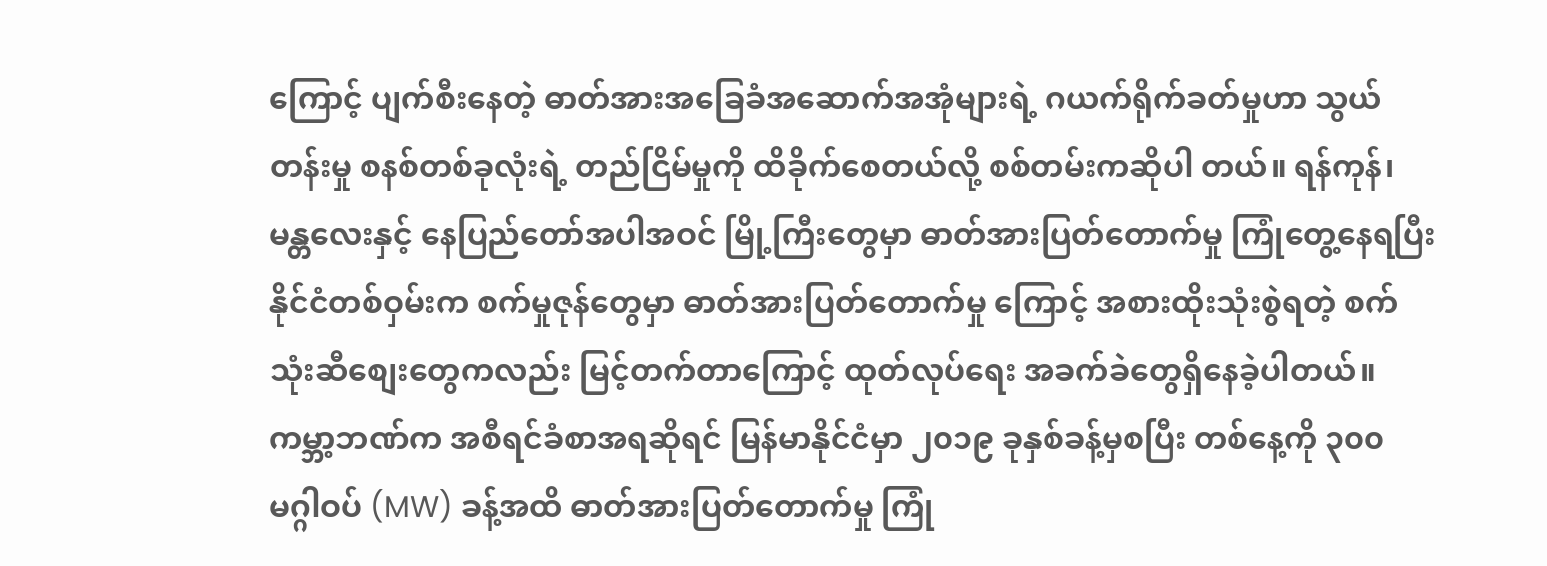ကြောင့် ပျက်စီးနေတဲ့ ဓာတ်အားအခြေခံအဆောက်အအုံများရဲ့ ဂယက်ရိုက်ခတ်မှုဟာ သွယ်တန်းမှု စနစ်တစ်ခုလုံးရဲ့ တည်ငြိမ်မှုကို ထိခိုက်စေတယ်လို့ စစ်တမ်းကဆိုပါ တယ်။ ရန်ကုန်၊ မန္တလေးနှင့် နေပြည်တော်အပါအဝင် မြို့ကြီးတွေမှာ ဓာတ်အားပြတ်တောက်မှု ကြုံတွေ့နေရပြီး နိုင်ငံတစ်ဝှမ်းက စက်မှုဇုန်တွေမှာ ဓာတ်အားပြတ်တောက်မှု ကြောင့် အစားထိုးသုံးစွဲရတဲ့ စက်သုံးဆီစျေးတွေကလည်း မြင့်တက်တာကြောင့် ထုတ်လုပ်ရေး အခက်ခဲတွေရှိနေခဲ့ပါတယ်။
ကမ္ဘာ့ဘဏ်က အစီရင်ခံစာအရဆိုရင် မြန်မာနိုင်ငံမှာ ၂၀၁၉ ခုနှစ်ခန့်မှစပြီး တစ်နေ့ကို ၃၀၀ မဂ္ဂါဝပ် (MW) ခန့်အထိ ဓာတ်အားပြတ်တောက်မှု ကြုံ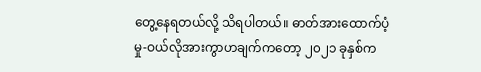တွေ့နေရတယ်လို့ သိရပါတယ်။ ဓာတ်အားထောက်ပံ့မှု-ဝယ်လိုအားကွာဟချက်ကတော့ ၂၀၂၁ ခုနှစ်က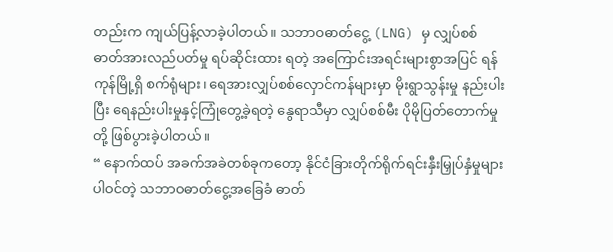တည်းက ကျယ်ပြန့်လာခဲ့ပါတယ်။ သဘာဝဓာတ်ငွေ့ (LNG) မှ လျှပ်စစ်ဓာတ်အားလည်ပတ်မှု ရပ်ဆိုင်းထား ရတဲ့ အကြောင်းအရင်းများစွာအပြင် ရန်ကုန်မြို့ရှိ စက်ရုံများ၊ ရေအားလျှပ်စစ်လှောင်ကန်များမှာ မိုးရွာသွန်းမှု နည်းပါးပြီး ရေနည်းပါးမှုနှင့်ကြုံတွေ့ခဲ့ရတဲ့ နွေရာသီမှာ လျှပ်စစ်မီး ပိုမိုပြတ်တောက်မှုတို့ ဖြစ်ပွားခဲ့ပါတယ်။
“ နောက်ထပ် အခက်အခဲတစ်ခုကတော့ နိုင်ငံခြားတိုက်ရိုက်ရင်းနှီးမြှုပ်နှံမှုများပါဝင်တဲ့ သဘာဝဓာတ်ငွေ့အခြေခံ ဓာတ်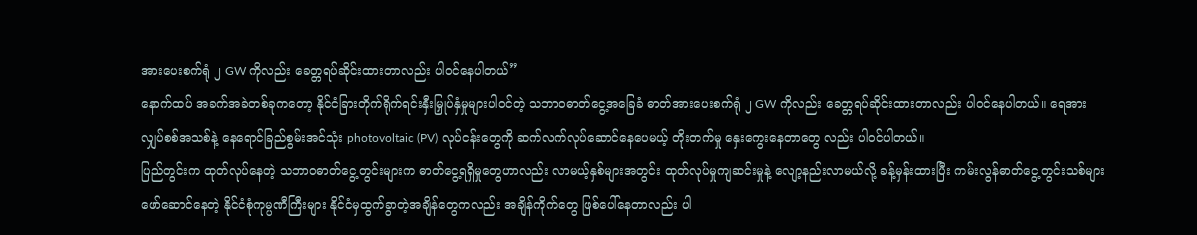အားပေးစက်ရုံ ၂ GW ကိုလည်း ခေတ္တရပ်ဆိုင်းထားတာလည်း ပါဝင်နေပါတယ်”
နောက်ထပ် အခက်အခဲတစ်ခုကတော့ နိုင်ငံခြားတိုက်ရိုက်ရင်းနှီးမြှုပ်နှံမှုများပါဝင်တဲ့ သဘာဝဓာတ်ငွေ့အခြေခံ ဓာတ်အားပေးစက်ရုံ ၂ GW ကိုလည်း ခေတ္တရပ်ဆိုင်းထားတာလည်း ပါဝင်နေပါတယ်။ ရေအားလျှပ်စစ်အသစ်နဲ့ နေရောင်ခြည်စွမ်းအင်သုံး photovoltaic (PV) လုပ်ငန်းတွေကို ဆက်လက်လုပ်ဆောင်နေပေမယ့် တိုးတက်မှု နှေးကွေးနေတာတွေ လည်း ပါဝင်ပါတယ်။
ပြည်တွင်းက ထုတ်လုပ်နေတဲ့ သဘာဝဓာတ်ငွေ့တွင်းများက ဓာတ်ငွေ့ရရှိမှုတွေဟာလည်း လာမယ့်နှစ်များအတွင်း ထုတ်လုပ်မှုကျဆင်းမှုနဲ့ လျော့နည်းလာမယ်လို့ ခန့်မှန်းထားပြီး ကမ်းလွန်ဓာတ်ငွေ့တွင်းသစ်များ ဖော်ဆောင်နေတဲ့ နိုင်ငံစုံကုမ္ပဏီကြီးများ နိုင်ငံမှထွက်ခွာတဲ့အချိန်တွေကလည်း အချိန်ကိုက်တွေ ဖြစ်ပေါ်နေတာလည်း ပါ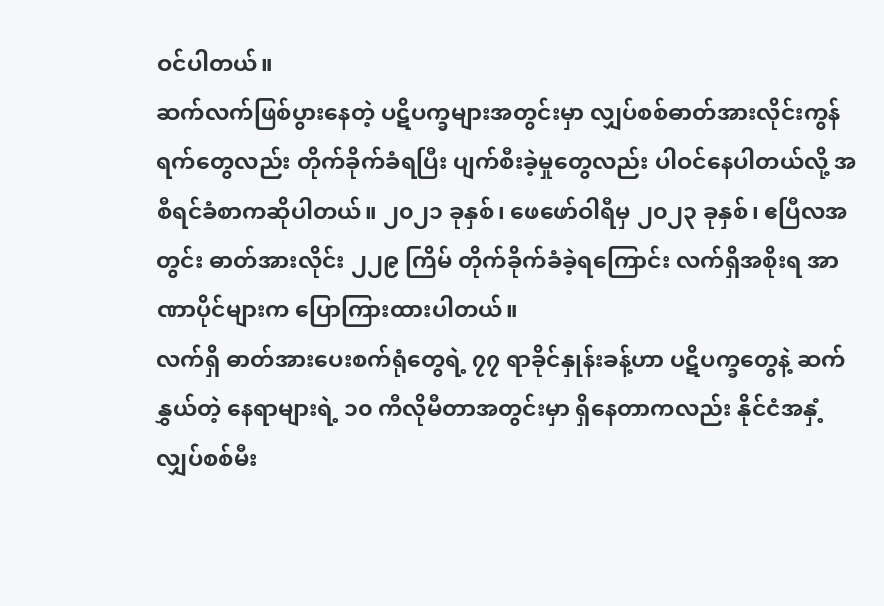ဝင်ပါတယ်။
ဆက်လက်ဖြစ်ပွားနေတဲ့ ပဋိပက္ခများအတွင်းမှာ လျှပ်စစ်ဓာတ်အားလိုင်းကွန်ရက်တွေလည်း တိုက်ခိုက်ခံရပြီး ပျက်စီးခဲ့မှုတွေလည်း ပါဝင်နေပါတယ်လို့ အစီရင်ခံစာကဆိုပါတယ်။ ၂၀၂၁ ခုနှစ်၊ ဖေဖော်ဝါရီမှ ၂၀၂၃ ခုနှစ်၊ ဧပြီလအတွင်း ဓာတ်အားလိုင်း ၂၂၉ ကြိမ် တိုက်ခိုက်ခံခဲ့ရကြောင်း လက်ရှိအစိုးရ အာဏာပိုင်များက ပြောကြားထားပါတယ်။
လက်ရှိ ဓာတ်အားပေးစက်ရုံတွေရဲ့ ၇၇ ရာခိုင်နှုန်းခန့်ဟာ ပဋိပက္ခတွေနဲ့ ဆက်နွှယ်တဲ့ နေရာများရဲ့ ၁၀ ကီလိုမီတာအတွင်းမှာ ရှိနေတာကလည်း နိုင်ငံအနှံ့ လျှပ်စစ်မီး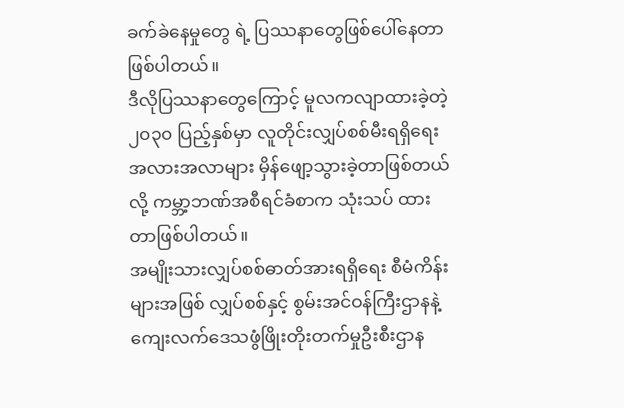ခက်ခဲနေမှုတွေ ရဲ့ ပြဿနာတွေဖြစ်ပေါ်နေတာဖြစ်ပါတယ်။
ဒီလိုပြဿနာတွေကြောင့် မူလကလျာထားခဲ့တဲ့ ၂၀၃၀ ပြည့်နှစ်မှာ လူတိုင်းလျှပ်စစ်မီးရရှိရေး အလားအလာများ မှိန်ဖျော့သွားခဲ့တာဖြစ်တယ်လို့ ကမ္ဘာ့ဘဏ်အစီရင်ခံစာက သုံးသပ် ထားတာဖြစ်ပါတယ်။
အမျိုးသားလျှပ်စစ်ဓာတ်အားရရှိရေး စီမံကိန်းများအဖြစ် လျှပ်စစ်နှင့် စွမ်းအင်ဝန်ကြီးဌာနနဲ့ ကျေးလက်ဒေသဖွံဖြိုးတိုးတက်မှုဦးစီးဌာန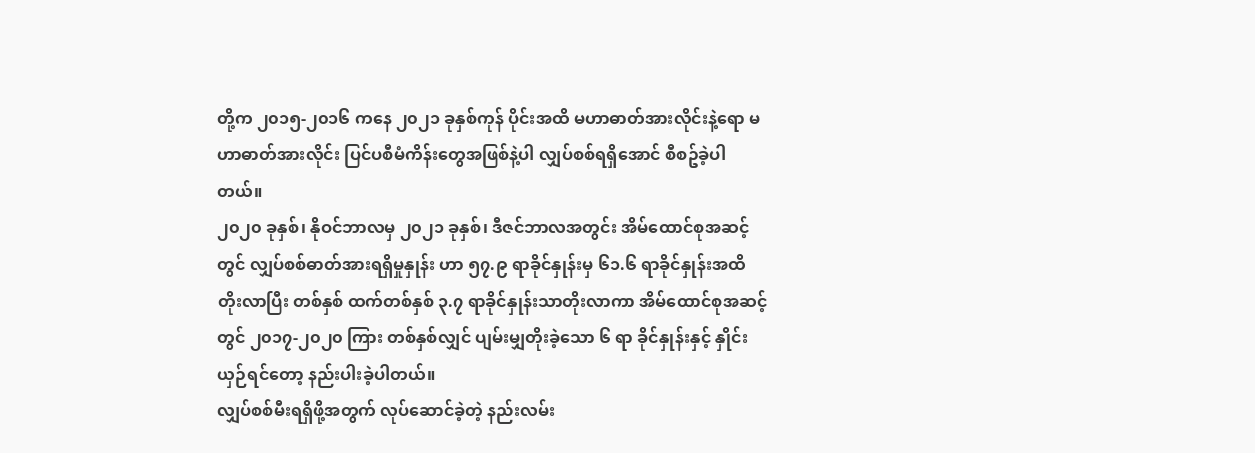တို့က ၂၀၁၅-၂၀၁၆ ကနေ ၂၀၂၁ ခုနှစ်ကုန် ပိုင်းအထိ မဟာဓာတ်အားလိုင်းနဲ့ရော မဟာဓာတ်အားလိုင်း ပြင်ပစီမံကိန်းတွေအဖြစ်နဲ့ပါ လျှပ်စစ်ရရှိအောင် စီစဥ်ခဲ့ပါတယ်။
၂၀၂၀ ခုနှစ်၊ နိုဝင်ဘာလမှ ၂၀၂၁ ခုနှစ်၊ ဒီဇင်ဘာလအတွင်း အိမ်ထောင်စုအဆင့်တွင် လျှပ်စစ်ဓာတ်အားရရှိမှုနှုန်း ဟာ ၅၇.၉ ရာခိုင်နှုန်းမှ ၆၁.၆ ရာခိုင်နှုန်းအထိ တိုးလာပြီး တစ်နှစ် ထက်တစ်နှစ် ၃.၇ ရာခိုင်နှုန်းသာတိုးလာကာ အိမ်ထောင်စုအဆင့်တွင် ၂၀၁၇-၂၀၂၀ ကြား တစ်နှစ်လျှင် ပျမ်းမျှတိုးခဲ့သော ၆ ရာ ခိုင်နှုန်းနှင့် နှိုင်းယှဉ်ရင်တော့ နည်းပါးခဲ့ပါတယ်။
လျှပ်စစ်မီးရရှိဖို့အတွက် လုပ်ဆောင်ခဲ့တဲ့ နည်းလမ်း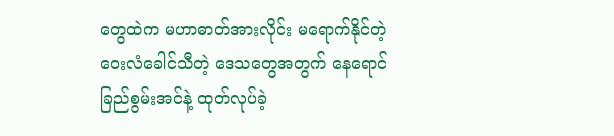တွေထဲက မဟာဓာတ်အားလိုင်း မရောက်နိုင်တဲ့ ဝေးလံခေါင်သီတဲ့ ဒေသတွေအတွက် နေရောင်ခြည်စွမ်းအင်နဲ့ ထုတ်လုပ်ခဲ့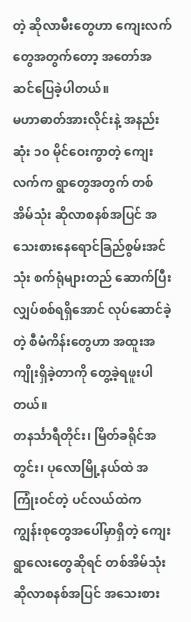တဲ့ ဆိုလာမီးတွေဟာ ကျေးလက်တွေအတွက်တော့ အတော်အဆင်ပြေခဲ့ပါတယ်။
မဟာဓာတ်အားလိုင်းနဲ့ အနည်းဆုံး ၁၀ မိုင်ဝေးကွာတဲ့ ကျေးလက်က ရွာတွေအတွက် တစ်အိမ်သုံး ဆိုလာစနစ်အပြင် အသေးစားနေရောင်ခြည်စွမ်းအင်သုံး စက်ရုံများတည် ဆောက်ပြီး လျှပ်စစ်ရရှိအောင် လုပ်ဆောင်ခဲ့တဲ့ စီမံကိန်းတွေဟာ အထူးအကျိုးရှိခဲ့တာကို တွေ့ခဲ့ရဖူးပါတယ်။
တနင်္သာရီတိုင်း၊ မြိတ်ခရိုင်အတွင်း၊ ပုလောမြို့နယ်ထဲ အကြုံးဝင်တဲ့ ပင်လယ်ထဲက ကျွန်းစုတွေအပေါ်မှာရှိတဲ့ ကျေးရွာလေးတွေဆိုရင် တစ်အိမ်သုံး ဆိုလာစနစ်အပြင် အသေးစား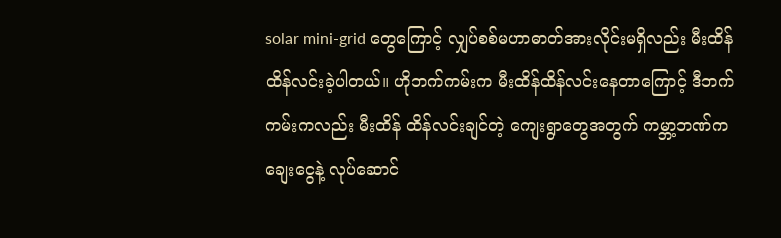solar mini-grid တွေကြောင့် လျှပ်စစ်မဟာဓာတ်အားလိုင်းမရှိလည်း မီးထိန်ထိန်လင်းခဲ့ပါတယ်။ ဟိုဘက်ကမ်းက မီးထိန်ထိန်လင်းနေတာကြောင့် ဒီဘက်ကမ်းကလည်း မီးထိန် ထိန်လင်းချင်တဲ့ ကျေးရွာတွေအတွက် ကမ္ဘာ့ဘဏ်ကချေးငွေနဲ့ လုပ်ဆောင်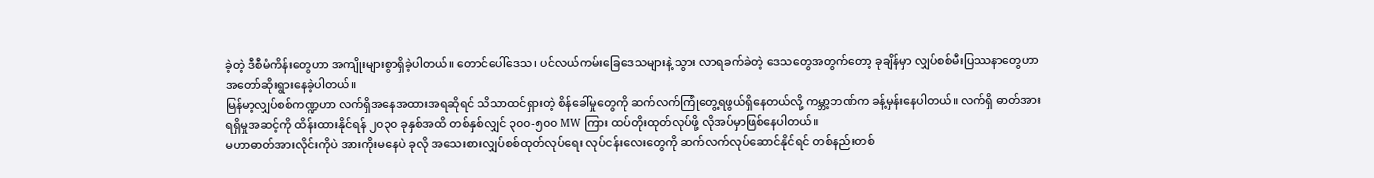ခဲ့တဲ့ ဒီစီမံကိန်းတွေဟာ အကျိုးများစွာရှိခဲ့ပါတယ်။ တောင်ပေါ်ဒေသ၊ ပင်လယ်ကမ်းခြေဒေသများနဲ့ သွား လာရခက်ခဲတဲ့ ဒေသတွေအတွက်တော့ ခုချိန်မှာ လျှပ်စစ်မီးပြဿနာတွေဟာ အတော်ဆိုးရွားနေခဲ့ပါတယ်။
မြန်မာ့လျှပ်စစ်ကဏ္ဍဟာ လက်ရှိအနေအထားအရဆိုရင် သိသာထင်ရှားတဲ့ စိန်ခေါ်မှုတွေကို ဆက်လက်ကြုံတွေ့ရဖွယ်ရှိနေတယ်လို့ ကမ္ဘာ့ဘဏ်က ခန့်မှန်းနေပါတယ်။ လက်ရှိ ဓာတ်အားရရှိမှုအဆင့်ကို ထိန်းထားနိုင်ရန် ၂၀၃၀ ခုနှစ်အထိ တစ်နှစ်လျှင် ၃၀၀-၅၀၀ MW ကြား ထပ်တိုးထုတ်လုပ်ဖို့ လိုအပ်မှာဖြစ်နေပါတယ်။
မဟာဓာတ်အားလိုင်းကိုပဲ အားကိုးမနေပဲ ခုလို အသေးစားလျှပ်စစ်ထုတ်လုပ်ရေး လုပ်ငန်းလေးတွေကို ဆက်လက်လုပ်ဆောင်နိုင်ရင် တစ်နည်းတစ်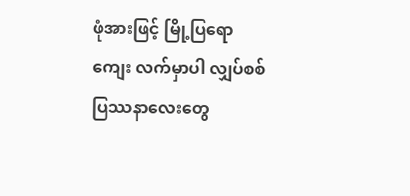ဖုံအားဖြင့် မြို့ပြရော ကျေး လက်မှာပါ လျှပ်စစ်ပြဿနာလေးတွေ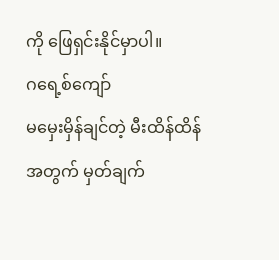ကို ဖြေရှင်းနိုင်မှာပါ။
ဂရေ့စ်ကျော်
မမှေးမှိန်ချင်တဲ့ မီးထိန်ထိန် အတွက် မှတ်ချက်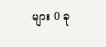များ 0 ခု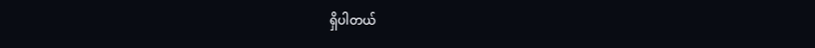ရှိပါတယ်